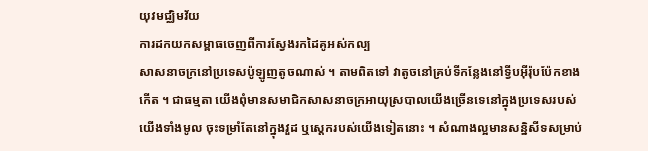យុវមជ្ឈិមវ័យ
ការដកយកសម្ពាធចេញពីការស្វែងរកដៃគូអស់កល្ប
សាសនាចក្រនៅប្រទេសប៉ូឡូញតូចណាស់ ។ តាមពិតទៅ វាតូចនៅគ្រប់ទីកន្លែងនៅទ្វីបអ៊ីរ៉ុបប៉ែកខាងកើត ។ ជាធម្មតា យើងពុំមានសមាជិកសាសនាចក្រអាយុស្របាលយើងច្រើនទេនៅក្នុងប្រទេសរបស់យើងទាំងមូល ចុះទម្រាំតែនៅក្នុងវួដ ឬស្ដេករបស់យើងទៀតនោះ ។ សំណាងល្អមានសន្និសីទសម្រាប់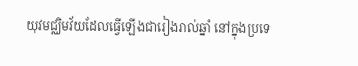យុវមជ្ឈិមវ័យដែលធ្វើឡើងជារៀងរាល់ឆ្នាំ នៅក្នុងប្រទេ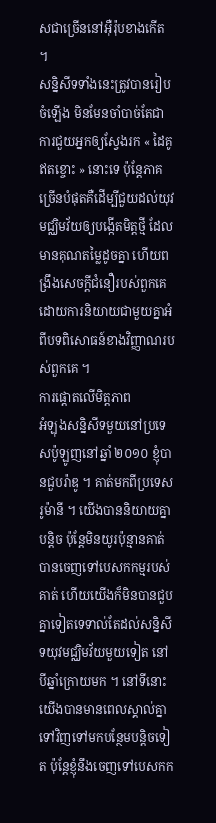សជាច្រើននៅអ៊ឺរ៉ុបខាងកើត ។
សន្និសីទទាំងនេះត្រូវបានរៀបចំឡើង មិនមែនចាំបាច់តែជាការជួយអ្នកឲ្យស្វែងរក « ដៃគូឥតខ្ចោះ » នោះទេ ប៉ុន្តែភាគច្រើនបំផុតគឺដើម្បីជួយដល់យុវមជ្ឈិមវ័យឲ្យបង្កើតមិត្តថ្មី ដែលមានគុណតម្លៃដូចគ្នា ហើយពង្រឹងសេចក្ដីជំនឿរបស់ពួកគេដោយការនិយាយជាមួយគ្នាអំពីបទពិសោធន៍ខាងវិញ្ញាណរបស់ពួកគេ ។
ការផ្ដោតលើមិត្តភាព
អំឡុងសន្និសីទមួយនៅប្រទេសប៉ូឡូញនៅឆ្នាំ ២០១០ ខ្ញុំបានជួបរ៉ាឌូ ។ គាត់មកពីប្រទេសរូម៉ានី ។ យើងបាននិយាយគ្នាបន្តិច ប៉ុន្តែមិនយូរប៉ុន្មានគាត់បានចេញទៅបេសកកម្មរបស់គាត់ ហើយយើងក៏មិនបានជួបគ្នាទៀតទេទាល់តែដល់សន្និសីទយុវមជ្ឈិមវ័យមួយទៀត នៅបីឆ្នាំក្រោយមក ។ នៅទីនោះ យើងបានមានពេលស្គាល់គ្នាទៅវិញទៅមកបន្ថែមបន្ដិចទៀត ប៉ុន្តែខ្ញុំនឹងចេញទៅបេសកក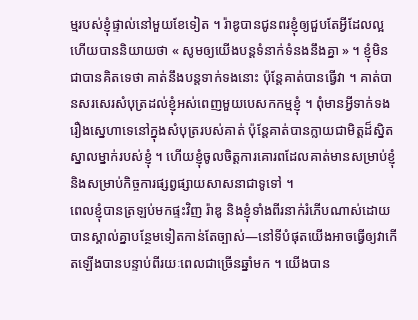ម្មរបស់ខ្ញុំផ្ទាល់នៅមួយខែទៀត ។ រ៉ាឌូបានជូនពរខ្ញុំឲ្យជួបតែអ្វីដែលល្អ ហើយបាននិយាយថា « សូមឲ្យយើងបន្តទំនាក់ទំនងនឹងគ្នា » ។ ខ្ញុំមិនជាបានគិតទេថា គាត់នឹងបន្តទាក់ទងនោះ ប៉ុន្តែគាត់បានធ្វើវា ។ គាត់បានសរសេរសំបុត្រដល់ខ្ញុំអស់ពេញមួយបេសកកម្មខ្ញុំ ។ ពុំមានអ្វីទាក់ទងរឿងស្នេហាទេនៅក្នុងសំបុត្ររបស់គាត់ ប៉ុន្តែគាត់បានក្លាយជាមិត្តដ៏ស្និតស្នាលម្នាក់របស់ខ្ញុំ ។ ហើយខ្ញុំចូលចិត្តការគោរពដែលគាត់មានសម្រាប់ខ្ញុំ និងសម្រាប់កិច្ចការផ្សព្វផ្សាយសាសនាជាទូទៅ ។
ពេលខ្ញុំបានត្រឡប់មកផ្ទះវិញ រ៉ាឌូ និងខ្ញុំទាំងពីរនាក់រំភើបណាស់ដោយបានស្គាល់គ្នាបន្ថែមទៀតកាន់តែច្បាស់—នៅទីបំផុតយើងអាចធ្វើឲ្យវាកើតឡើងបានបន្ទាប់ពីរយៈពេលជាច្រើនឆ្នាំមក ។ យើងបាន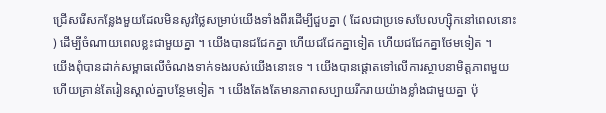ជ្រើសរើសកន្លែងមួយដែលមិនសូវថ្លៃសម្រាប់យើងទាំងពីរដើម្បីជួបគ្នា ( ដែលជាប្រទេសបែលហ្ស៊ិកនៅពេលនោះ ) ដើម្បីចំណាយពេលខ្លះជាមួយគ្នា ។ យើងបានជជែកគ្នា ហើយជជែកគ្នាទៀត ហើយជជែកគ្នាថែមទៀត ។
យើងពុំបានដាក់សម្ពាធលើចំណងទាក់ទងរបស់យើងនោះទេ ។ យើងបានផ្ដោតទៅលើការស្ថាបនាមិត្តភាពមួយ ហើយគ្រាន់តែរៀនស្គាល់គ្នាបន្ថែមទៀត ។ យើងតែងតែមានភាពសប្បាយរីករាយយ៉ាងខ្លាំងជាមួយគ្នា ប៉ុ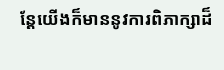ន្តែយើងក៏មាននូវការពិភាក្សាដ៏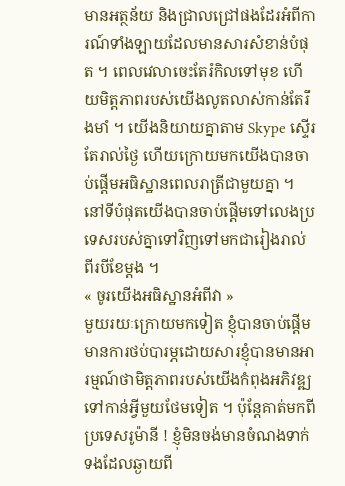មានអត្ថន័យ និងជ្រាលជ្រៅផងដែរអំពីការណ៍ទាំងឡាយដែលមានសារសំខាន់បំផុត ។ ពេលវេលាចេះតែរំកិលទៅមុខ ហើយមិត្តភាពរបស់យើងលូតលាស់កាន់តែរឹងមាំ ។ យើងនិយាយគ្នាតាម Skype ស្ទើរតែរាល់ថ្ងៃ ហើយក្រោយមកយើងបានចាប់ផ្ដើមអធិស្ឋានពេលរាត្រីជាមួយគ្នា ។ នៅទីបំផុតយើងបានចាប់ផ្ដើមទៅលេងប្រទេសរបស់គ្នាទៅវិញទៅមកជារៀងរាល់ពីរបីខែម្ដង ។
« ចូរយើងអធិស្ឋានអំពីវា »
មួយរយៈក្រោយមកទៀត ខ្ញុំបានចាប់ផ្ដើមមានការថប់បារម្ភដោយសារខ្ញុំបានមានអារម្មណ៍ថាមិត្តភាពរបស់យើងកំពុងអភិវឌ្ឍទៅកាន់អ្វីមួយថែមទៀត ។ ប៉ុន្តែគាត់មកពីប្រទេសរូម៉ានី ! ខ្ញុំមិនចង់មានចំណងទាក់ទងដែលឆ្ងាយពី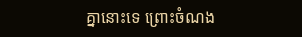គ្នានោះទេ ព្រោះចំណង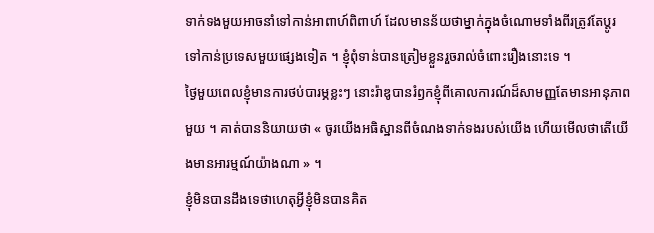ទាក់ទងមួយអាចនាំទៅកាន់អាពាហ៍ពិពាហ៍ ដែលមានន័យថាម្នាក់ក្នុងចំណោមទាំងពីរត្រូវតែប្ដូរទៅកាន់ប្រទេសមួយផ្សេងទៀត ។ ខ្ញុំពុំទាន់បានត្រៀមខ្លួនរួចរាល់ចំពោះរឿងនោះទេ ។
ថ្ងៃមួយពេលខ្ញុំមានការថប់បារម្ភខ្លះៗ នោះរ៉ាឌូបានរំឭកខ្ញុំពីគោលការណ៍ដ៏សាមញ្ញតែមានអានុភាពមួយ ។ គាត់បាននិយាយថា « ចូរយើងអធិស្ឋានពីចំណងទាក់ទងរបស់យើង ហើយមើលថាតើយើងមានអារម្មណ៍យ៉ាងណា » ។
ខ្ញុំមិនបានដឹងទេថាហេតុអ្វីខ្ញុំមិនបានគិត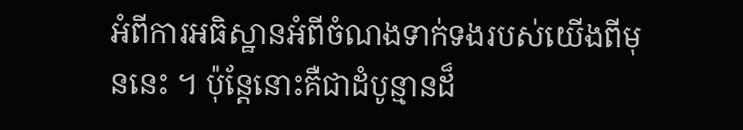អំពីការអធិស្ឋានអំពីចំណងទាក់ទងរបស់យើងពីមុននេះ ។ ប៉ុន្តែនោះគឺជាដំបូន្មានដ៏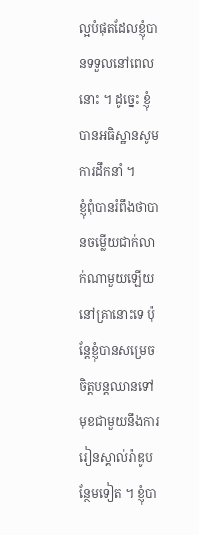ល្អបំផុតដែលខ្ញុំបានទទួលនៅពេលនោះ ។ ដូច្នេះ ខ្ញុំបានអធិស្ឋានសូមការដឹកនាំ ។
ខ្ញុំពុំបានរំពឹងថាបានចម្លើយជាក់លាក់ណាមួយឡើយនៅគ្រានោះទេ ប៉ុន្តែខ្ញុំបានសម្រេចចិត្តបន្តឈានទៅមុខជាមួយនឹងការរៀនស្គាល់រ៉ាឌូបន្ថែមទៀត ។ ខ្ញុំបា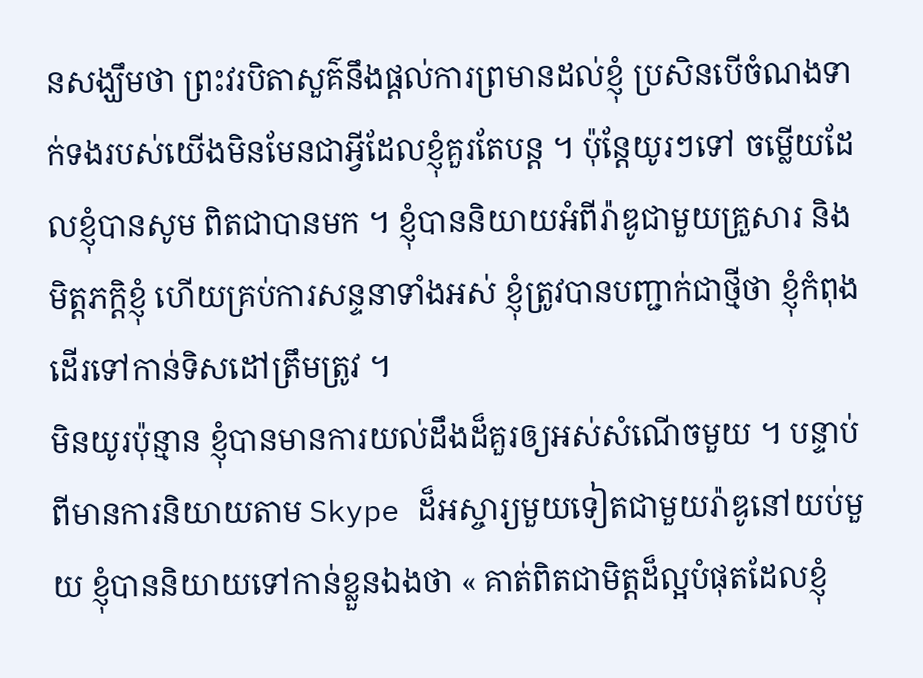នសង្ឃឹមថា ព្រះវរបិតាសួគ៌នឹងផ្ដល់ការព្រមានដល់ខ្ញុំ ប្រសិនបើចំណងទាក់ទងរបស់យើងមិនមែនជាអ្វីដែលខ្ញុំគួរតែបន្ត ។ ប៉ុន្តែយូរៗទៅ ចម្លើយដែលខ្ញុំបានសូម ពិតជាបានមក ។ ខ្ញុំបាននិយាយអំពីរ៉ាឌូជាមួយគ្រួសារ និងមិត្តភក្ដិខ្ញុំ ហើយគ្រប់ការសន្ទនាទាំងអស់ ខ្ញុំត្រូវបានបញ្ជាក់ជាថ្មីថា ខ្ញុំកំពុងដើរទៅកាន់ទិសដៅត្រឹមត្រូវ ។
មិនយូរប៉ុន្មាន ខ្ញុំបានមានការយល់ដឹងដ៏គួរឲ្យអស់សំណើចមួយ ។ បន្ទាប់ពីមានការនិយាយតាម Skype ដ៏អស្ចារ្យមួយទៀតជាមួយរ៉ាឌូនៅយប់មួយ ខ្ញុំបាននិយាយទៅកាន់ខ្លួនឯងថា « គាត់ពិតជាមិត្តដ៏ល្អបំផុតដែលខ្ញុំ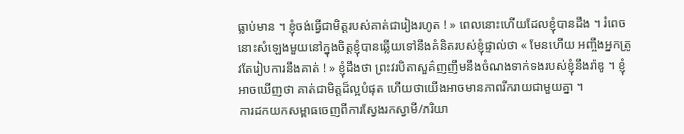ធ្លាប់មាន ។ ខ្ញុំចង់ធ្វើជាមិត្តរបស់គាត់ជារៀងរហូត ! » ពេលនោះហើយដែលខ្ញុំបានដឹង ។ រំពេចនោះសំឡេងមួយនៅក្នុងចិត្តខ្ញុំបានឆ្លើយទៅនឹងគំនិតរបស់ខ្ញុំផ្ទាល់ថា « មែនហើយ អញ្ចឹងអ្នកត្រូវតែរៀបការនឹងគាត់ ! » ខ្ញុំដឹងថា ព្រះវរបិតាសួគ៌ញញឹមនឹងចំណងទាក់ទងរបស់ខ្ញុំនឹងរ៉ាឌូ ។ ខ្ញុំអាចឃើញថា គាត់ជាមិត្តដ៏ល្អបំផុត ហើយថាយើងអាចមានភាពរីករាយជាមួយគ្នា ។
ការដកយកសម្ពាធចេញពីការស្វែងរកស្វាមី/ភរិយា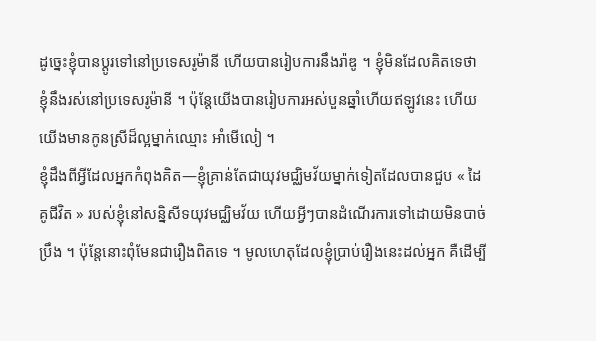ដូច្នេះខ្ញុំបានប្ដូរទៅនៅប្រទេសរូម៉ានី ហើយបានរៀបការនឹងរ៉ាឌូ ។ ខ្ញុំមិនដែលគិតទេថា ខ្ញុំនឹងរស់នៅប្រទេសរូម៉ានី ។ ប៉ុន្តែយើងបានរៀបការអស់បួនឆ្នាំហើយឥឡូវនេះ ហើយយើងមានកូនស្រីដ៏ល្អម្នាក់ឈ្មោះ អាំមើលៀ ។
ខ្ញុំដឹងពីអ្វីដែលអ្នកកំពុងគិត—ខ្ញុំគ្រាន់តែជាយុវមជ្ឈិមវ័យម្នាក់ទៀតដែលបានជួប « ដៃគូជីវិត » របស់ខ្ញុំនៅសន្និសីទយុវមជ្ឈិមវ័យ ហើយអ្វីៗបានដំណើរការទៅដោយមិនបាច់ប្រឹង ។ ប៉ុន្ដែនោះពុំមែនជារឿងពិតទេ ។ មូលហេតុដែលខ្ញុំប្រាប់រឿងនេះដល់អ្នក គឺដើម្បី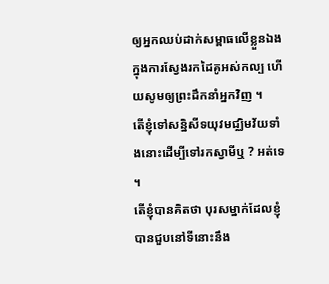ឲ្យអ្នកឈប់ដាក់សម្ពាធលើខ្លួនឯងក្នុងការស្វែងរកដៃគូអស់កល្ប ហើយសូមឲ្យព្រះដឹកនាំអ្នកវិញ ។
តើខ្ញុំទៅសន្និសីទយុវមជ្ឈិមវ័យទាំងនោះដើម្បីទៅរកស្វាមីឬ ? អត់ទេ ។
តើខ្ញុំបានគិតថា បុរសម្នាក់ដែលខ្ញុំបានជួបនៅទីនោះនឹង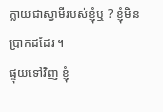ក្លាយជាស្វាមីរបស់ខ្ញុំឬ ? ខ្ញុំមិនប្រាកដដែរ ។
ផ្ទុយទៅវិញ ខ្ញុំ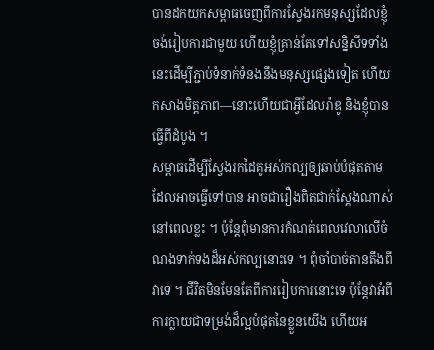បានដកយកសម្ពាធចេញពីការស្វែងរកមនុស្សដែលខ្ញុំចង់រៀបការជាមួយ ហើយខ្ញុំគ្រាន់តែទៅសន្និសីទទាំងនេះដើម្បីភ្ជាប់ទំនាក់ទំនងនឹងមនុស្សផ្សេងទៀត ហើយកសាងមិត្តភាព—នោះហើយជាអ្វីដែលរ៉ាឌូ និងខ្ញុំបានធ្វើពីដំបូង ។
សម្ពាធដើម្បីស្វែងរកដៃគូអស់កល្បឲ្យឆាប់បំផុតតាមដែលអាចធ្វើទៅបាន អាចជារឿងពិតជាក់ស្តែងណាស់នៅពេលខ្លះ ។ ប៉ុន្តែពុំមានការកំណត់ពេលវេលាលើចំណងទាក់ទងដ៏អស់កល្បនោះទេ ។ ពុំចាំបាច់តានតឹងពីវាទេ ។ ជីវិតមិនមែនតែពីការរៀបការនោះទេ ប៉ុន្តែវាអំពីការក្លាយជាទម្រង់ដ៏ល្អបំផុតនៃខ្លួនយើង ហើយអ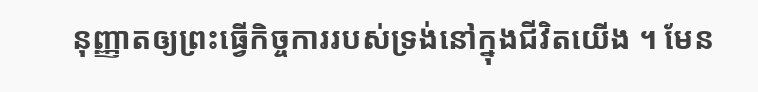នុញ្ញាតឲ្យព្រះធ្វើកិច្ចការរបស់ទ្រង់នៅក្នុងជីវិតយើង ។ មែន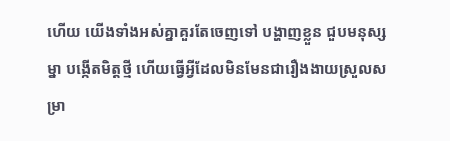ហើយ យើងទាំងអស់គ្នាគួរតែចេញទៅ បង្ហាញខ្លួន ជួបមនុស្សម្នា បង្កើតមិត្តថ្មី ហើយធ្វើអ្វីដែលមិនមែនជារឿងងាយស្រួលសម្រា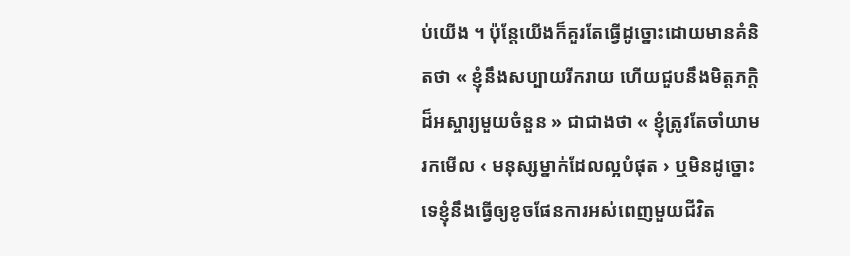ប់យើង ។ ប៉ុន្តែយើងក៏គួរតែធ្វើដូច្នោះដោយមានគំនិតថា « ខ្ញុំនឹងសប្បាយរីករាយ ហើយជួបនឹងមិត្តភក្ដិដ៏អស្ចារ្យមួយចំនួន » ជាជាងថា « ខ្ញុំត្រូវតែចាំយាមរកមើល ‹ មនុស្សម្នាក់ដែលល្អបំផុត › ឬមិនដូច្នោះទេខ្ញុំនឹងធ្វើឲ្យខូចផែនការអស់ពេញមួយជីវិត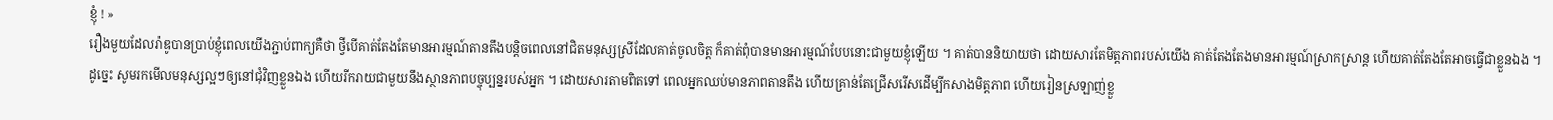ខ្ញុំ ! »
រឿងមួយដែលរ៉ាឌូបានប្រាប់ខ្ញុំពេលយើងភ្ជាប់ពាក្យគឺថា ថ្វីបើគាត់តែងតែមានអារម្មណ៍តានតឹងបន្តិចពេលនៅជិតមនុស្សស្រីដែលគាត់ចូលចិត្ត ក៏គាត់ពុំបានមានអារម្មណ៍បែបនោះជាមួយខ្ញុំឡើយ ។ គាត់បាននិយាយថា ដោយសារតែមិត្តភាពរបស់យើង គាត់តែងតែងមានអារម្មណ៍ស្រាកស្រាន្ត ហើយគាត់តែងតែអាចធ្វើជាខ្លួនឯង ។
ដូច្នេះ សូមរកមើលមនុស្សល្អៗឲ្យនៅជុំវិញខ្លួនឯង ហើយរីករាយជាមួយនឹងស្ថានភាពបច្ចុប្បន្នរបស់អ្នក ។ ដោយសារតាមពិតទៅ ពេលអ្នកឈប់មានភាពតានតឹង ហើយគ្រាន់តែជ្រើសរើសដើម្បីកសាងមិត្តភាព ហើយរៀនស្រឡាញ់ខ្លួ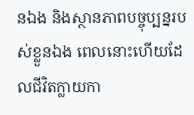នឯង និងស្ថានភាពបច្ចុប្បន្នរបស់ខ្លួនឯង ពេលនោះហើយដែលជីវិតក្លាយកា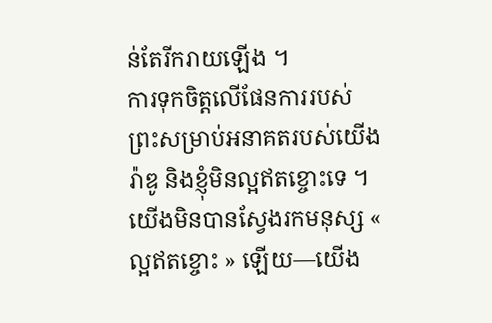ន់តែរីករាយឡើង ។
ការទុកចិត្តលើផែនការរបស់ព្រះសម្រាប់អនាគតរបស់យើង
រ៉ាឌូ និងខ្ញុំមិនល្អឥតខ្ចោះទេ ។ យើងមិនបានស្វែងរកមនុស្ស « ល្អឥតខ្ចោះ » ឡើយ—យើង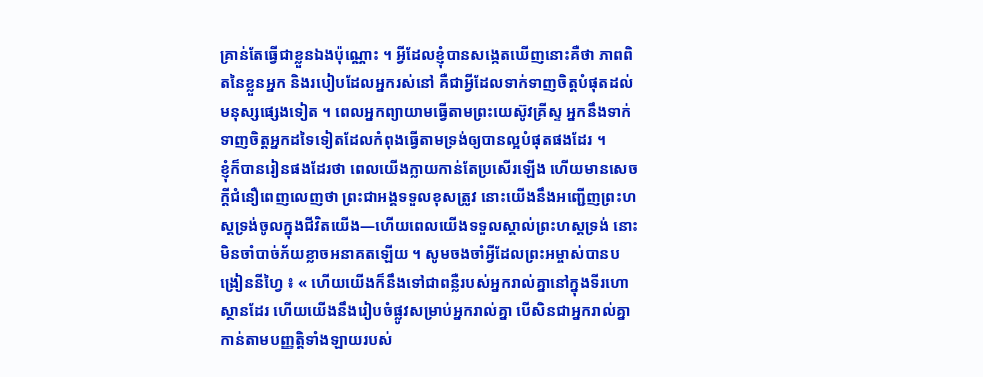គ្រាន់តែធ្វើជាខ្លួនឯងប៉ុណ្ណោះ ។ អ្វីដែលខ្ញុំបានសង្កេតឃើញនោះគឺថា ភាពពិតនៃខ្លួនអ្នក និងរបៀបដែលអ្នករស់នៅ គឺជាអ្វីដែលទាក់ទាញចិត្តបំផុតដល់មនុស្សផ្សេងទៀត ។ ពេលអ្នកព្យាយាមធ្វើតាមព្រះយេស៊ូវគ្រីស្ទ អ្នកនឹងទាក់ទាញចិត្តអ្នកដទៃទៀតដែលកំពុងធ្វើតាមទ្រង់ឲ្យបានល្អបំផុតផងដែរ ។
ខ្ញុំក៏បានរៀនផងដែរថា ពេលយើងក្លាយកាន់តែប្រសើរឡើង ហើយមានសេចក្ដីជំនឿពេញលេញថា ព្រះជាអង្គទទួលខុសត្រូវ នោះយើងនឹងអញ្ជើញព្រះហស្ដទ្រង់ចូលក្នុងជីវិតយើង—ហើយពេលយើងទទួលស្គាល់ព្រះហស្ដទ្រង់ នោះមិនចាំបាច់ភ័យខ្លាចអនាគតឡើយ ។ សូមចងចាំអ្វីដែលព្រះអម្ចាស់បានបង្រៀននីហ្វៃ ៖ « ហើយយើងក៏នឹងទៅជាពន្លឺរបស់អ្នករាល់គ្នានៅក្នុងទីរហោស្ថានដែរ ហើយយើងនឹងរៀបចំផ្លូវសម្រាប់អ្នករាល់គ្នា បើសិនជាអ្នករាល់គ្នាកាន់តាមបញ្ញត្តិទាំងឡាយរបស់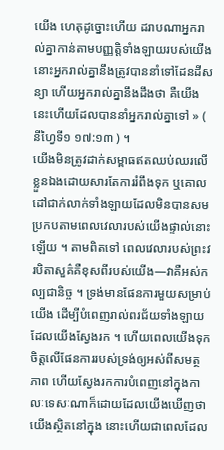យើង ហេតុដូច្នោះហើយ ដរាបណាអ្នករាល់គ្នាកាន់តាមបញ្ញត្តិទាំងឡាយរបស់យើង នោះអ្នករាល់គ្នានឹងត្រូវបាននាំទៅដែនដីសន្យា ហើយអ្នករាល់គ្នានឹងដឹងថា គឺយើងនេះហើយដែលបាននាំអ្នករាល់គ្នាទៅ » ( នីហ្វៃទី១ ១៧:១៣ ) ។
យើងមិនត្រូវដាក់សម្ពាធឥតឈប់ឈរលើខ្លួនឯងដោយសារតែការរំពឹងទុក ឬគោលដៅជាក់លាក់ទាំងឡាយដែលមិនបានសមប្រកបតាមពេលវេលារបស់យើងផ្ទាល់នោះឡើយ ។ តាមពិតទៅ ពេលវេលារបស់ព្រះវរបិតាសួគ៌គឺខុសពីរបស់យើង—វាគឺអស់កល្បជានិច្ច ។ ទ្រង់មានផែនការមួយសម្រាប់យើង ដើម្បីបំពេញរាល់ពរជ័យទាំងឡាយដែលយើងស្វែងរក ។ ហើយពេលយើងទុកចិត្តលើផែនការរបស់ទ្រង់ឲ្យអស់ពីសមត្ថភាព ហើយស្វែងរកការបំពេញនៅក្នុងកាលៈទេសៈណាក៏ដោយដែលយើងឃើញថាយើងស្ថិតនៅក្នុង នោះហើយជាពេលដែល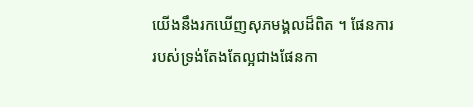យើងនឹងរកឃើញសុភមង្គលដ៏ពិត ។ ផែនការរបស់ទ្រង់តែងតែល្អជាងផែនកា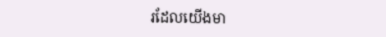រដែលយើងមា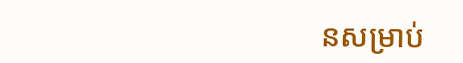នសម្រាប់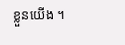ខ្លួនយើង ។